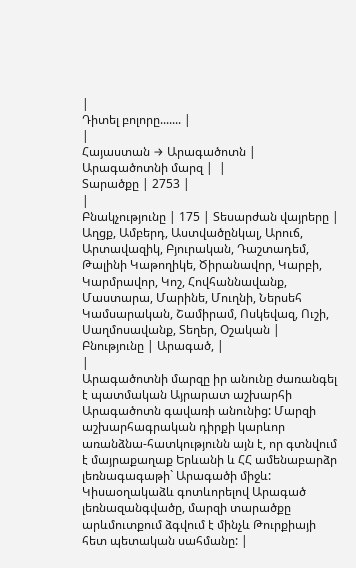|
Դիտել բոլորը....... |
|
Հայաստան → Արագածոտն |
Արագածոտնի մարզ |  |
Տարածքը | 2753 |
|
Բնակչությունը | 175 | Տեսարժան վայրերը | Աղցք, Ամբերդ, Աստվածընկալ, Արուճ, Արտավազիկ, Բյուրական, Դաշտադեմ, Թալինի Կաթողիկե, Ծիրանավոր, Կարբի, Կարմրավոր, Կոշ, Հովհաննավանք, Մաստարա, Մարինե, Մուղնի, Ներսեհ Կամսարական, Շամիրամ, Ոսկեվազ, Ուշի, Սաղմոսավանք, Տեղեր, Օշական | Բնությունը | Արագած, |
|
Արագածոտնի մարզը իր անունը ժառանգել է պատմական Այրարատ աշխարհի Արագածոտն գավառի անունից: Մարզի աշխարհագրական դիրքի կարևոր առանձնա-հատկությունն այն է, որ գտնվում է մայրաքաղաք Երևանի և ՀՀ ամենաբարձր լեռնագագաթի` Արագածի միջև: Կիսաօղակաձև գոտևորելով Արագած լեռնազանգվածը, մարզի տարածքը արևմուտքում ձգվում է մինչև Թուրքիայի հետ պետական սահմանը: |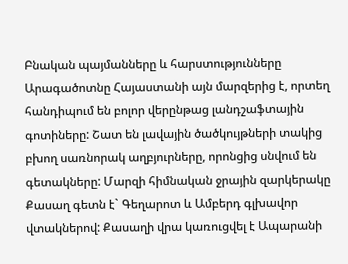Բնական պայմանները և հարստությունները Արագածոտնը Հայաստանի այն մարզերից է, որտեղ հանդիպում են բոլոր վերընթաց լանդշաֆտային գոտիները: Շատ են լավային ծածկույթների տակից բխող սառնորակ աղբյուրները, որոնցից սնվում են գետակները: Մարզի հիմնական ջրային զարկերակը Քասաղ գետն է` Գեղարոտ և Ամբերդ գլխավոր վտակներով: Քասաղի վրա կառուցվել է Ապարանի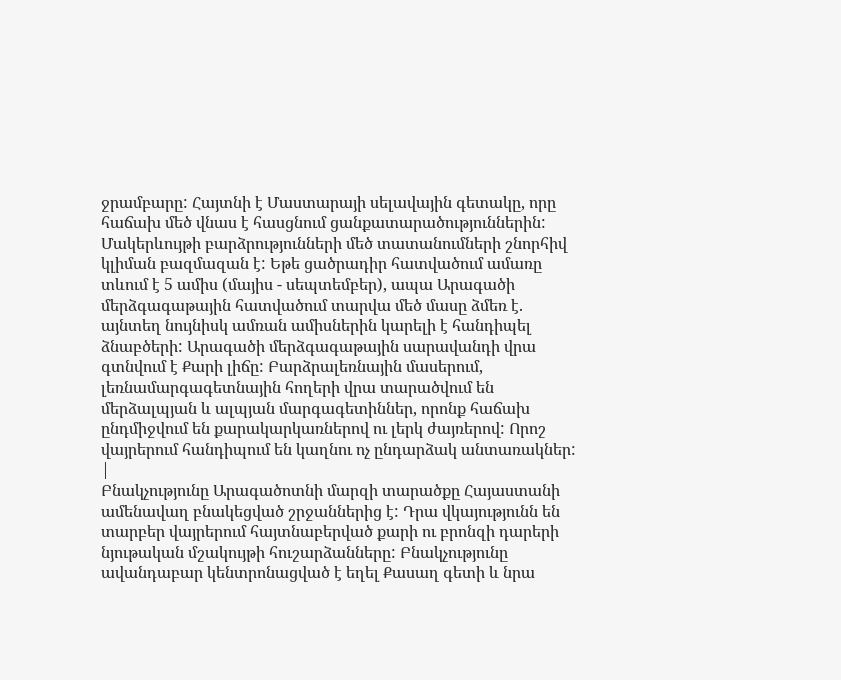ջրամբարը: Հայտնի է Մաստարայի սելավային գետակը, որը հաճախ մեծ վնաս է հասցնում ցանքատարածություններին: Մակերևույթի բարձրությունների մեծ տատանումների շնորհիվ կլիման բազմազան է: Եթե ցածրադիր հատվածում ամառը տևում է 5 ամիս (մայիս - սեպտեմբեր), ապա Արագածի մերձգագաթային հատվածում տարվա մեծ մասը ձմեռ է. այնտեղ նույնիսկ ամռան ամիսներին կարելի է հանդիպել ձնաբծերի: Արագածի մերձգագաթային սարավանդի վրա գտնվում է Քարի լիճը: Բարձրալեռնային մասերում, լեռնամարգագետնային հողերի վրա տարածվում են մերձալպյան և ալպյան մարգագետիններ, որոնք հաճախ ընդմիջվում են քարակարկառներով ու լերկ ժայռերով: Որոշ վայրերում հանդիպում են կաղնու ոչ ընդարձակ անտառակներ: |
Բնակչությունը Արագածոտնի մարզի տարածքը Հայաստանի ամենավաղ բնակեցված շրջաններից է: Դրա վկայությունն են տարբեր վայրերում հայտնաբերված քարի ու բրոնզի դարերի նյութական մշակույթի հուշարձանները: Բնակչությունը ավանդաբար կենտրոնացված է եղել Քասաղ գետի և նրա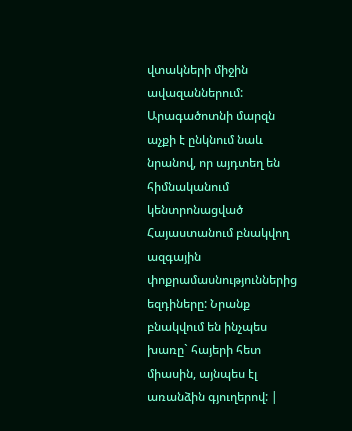վտակների միջին ավազաններում: Արագածոտնի մարզն աչքի է ընկնում նաև նրանով, որ այդտեղ են հիմնականում կենտրոնացված Հայաստանում բնակվող ազգային փոքրամասնություններից եզդիները: Նրանք բնակվում են ինչպես խառը` հայերի հետ միասին, այնպես էլ առանձին գյուղերով: |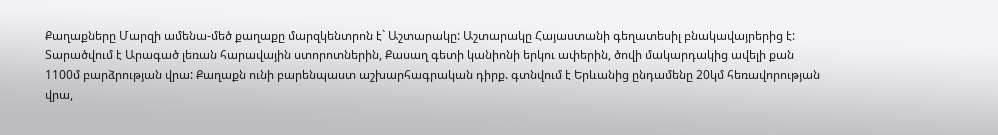Քաղաքները Մարզի ամենա-մեծ քաղաքը մարզկենտրոն է` Աշտարակը: Աշտարակը Հայաստանի գեղատեսիլ բնակավայրերից է: Տարածվում է Արագած լեռան հարավային ստորոտներին, Քասաղ գետի կանիոնի երկու ափերին, ծովի մակարդակից ավելի քան 1100մ բարձրության վրա: Քաղաքն ունի բարենպաստ աշխարհագրական դիրք. գտնվում է Երևանից ընդամենը 20կմ հեռավորության վրա,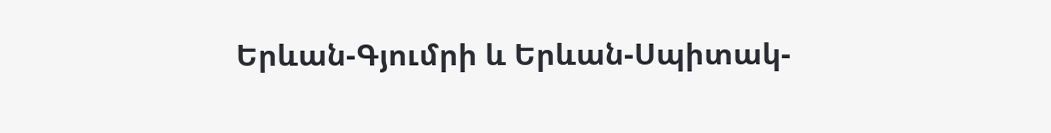Երևան-Գյումրի և Երևան-Սպիտակ-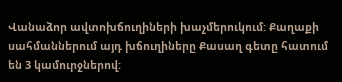Վանաձոր ավտոխճուղիների խաչմերուկում: Քաղաքի սահմաններում այդ խճուղիները Քասաղ գետը հատում են 3 կամուրջներով: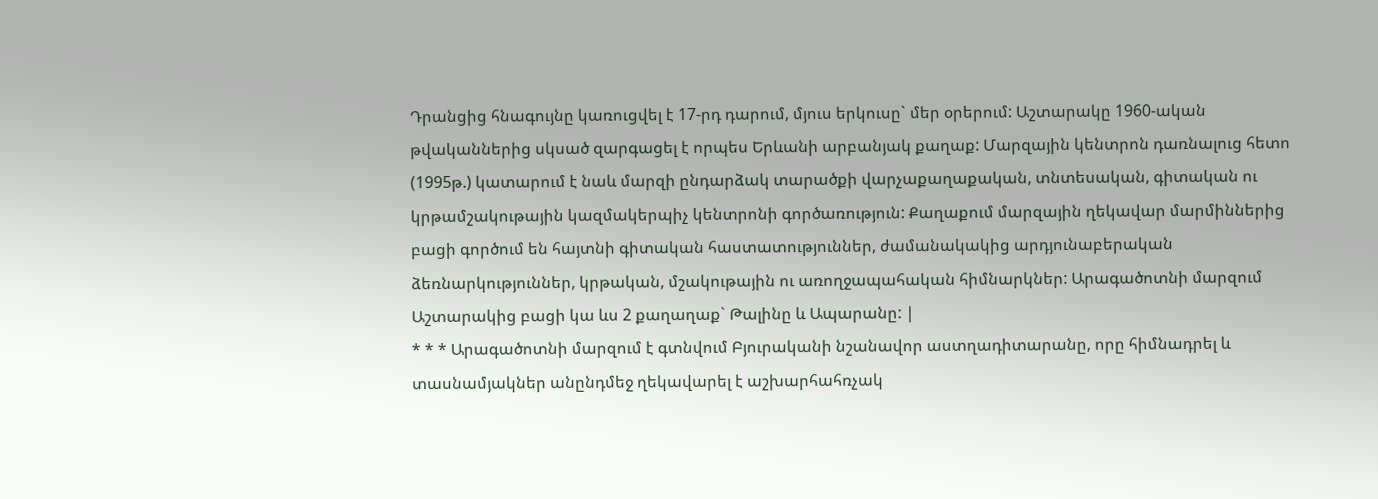Դրանցից հնագույնը կառուցվել է 17-րդ դարում, մյուս երկուսը` մեր օրերում: Աշտարակը 1960-ական թվականներից սկսած զարգացել է որպես Երևանի արբանյակ քաղաք: Մարզային կենտրոն դառնալուց հետո (1995թ.) կատարում է նաև մարզի ընդարձակ տարածքի վարչաքաղաքական, տնտեսական, գիտական ու կրթամշակութային կազմակերպիչ կենտրոնի գործառություն: Քաղաքում մարզային ղեկավար մարմիններից բացի գործում են հայտնի գիտական հաստատություններ, ժամանակակից արդյունաբերական ձեռնարկություններ, կրթական, մշակութային ու առողջապահական հիմնարկներ: Արագածոտնի մարզում Աշտարակից բացի կա ևս 2 քաղաղաք` Թալինը և Ապարանը: |
* * * Արագածոտնի մարզում է գտնվում Բյուրականի նշանավոր աստղադիտարանը, որը հիմնադրել և տասնամյակներ անընդմեջ ղեկավարել է աշխարհահռչակ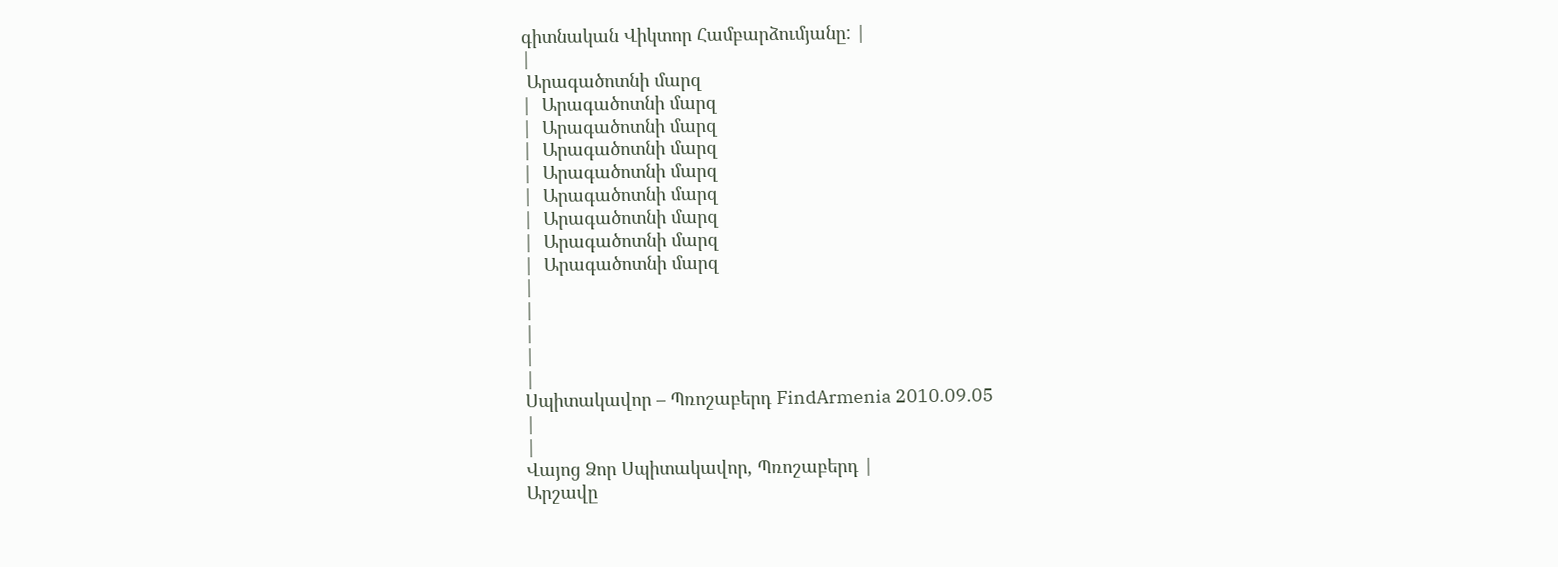գիտնական Վիկտոր Համբարձումյանը: |
|
 Արագածոտնի մարզ
|  Արագածոտնի մարզ
|  Արագածոտնի մարզ
|  Արագածոտնի մարզ
|  Արագածոտնի մարզ
|  Արագածոտնի մարզ
|  Արագածոտնի մարզ
|  Արագածոտնի մարզ
|  Արագածոտնի մարզ
|
|
|
|
|
Սպիտակավոր – Պռոշաբերդ FindArmenia 2010.09.05
|
|
Վայոց Ձոր Սպիտակավոր, Պռոշաբերդ |
Արշավը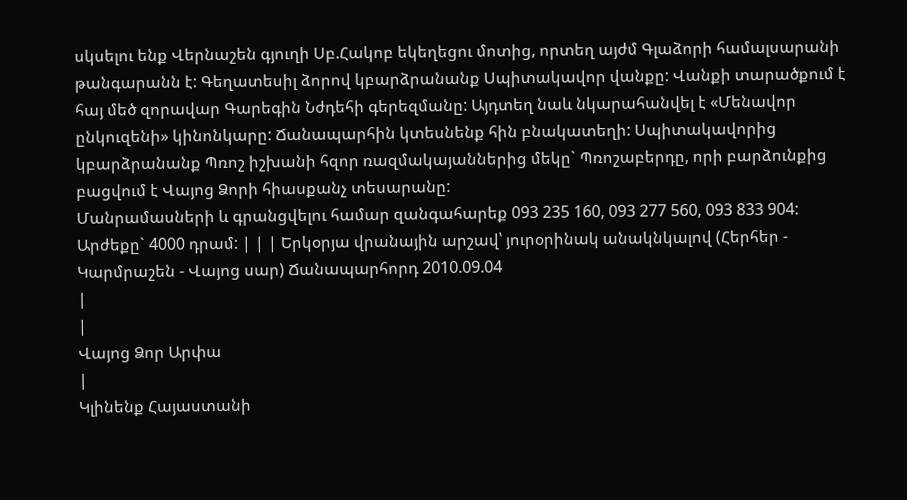սկսելու ենք Վերնաշեն գյուղի Սբ.Հակոբ եկեղեցու մոտից, որտեղ այժմ Գլաձորի համալսարանի թանգարանն է: Գեղատեսիլ ձորով կբարձրանանք Սպիտակավոր վանքը: Վանքի տարածքում է հայ մեծ զորավար Գարեգին Նժդեհի գերեզմանը: Այդտեղ նաև նկարահանվել է «Մենավոր ընկուզենի» կինոնկարը: Ճանապարհին կտեսնենք հին բնակատեղի: Սպիտակավորից կբարձրանանք Պռոշ իշխանի հզոր ռազմակայաններից մեկը` Պռոշաբերդը, որի բարձունքից բացվում է Վայոց Ձորի հիասքանչ տեսարանը:
Մանրամասների և գրանցվելու համար զանգահարեք 093 235 160, 093 277 560, 093 833 904:
Արժեքը` 4000 դրամ: | | | Երկօրյա վրանային արշավ՝ յուրօրինակ անակնկալով (Հերհեր - Կարմրաշեն - Վայոց սար) Ճանապարհորդ 2010.09.04
|
|
Վայոց Ձոր Արփա
|
Կլինենք Հայաստանի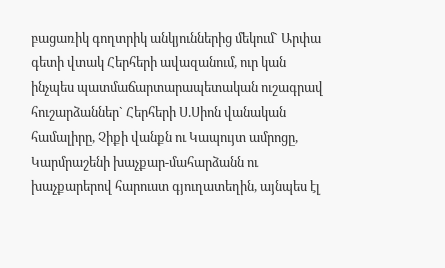բացառիկ գողտրիկ անկյուններից մեկում` Արփա գետի վտակ Հերհերի ավազանում, ուր կան ինչպես պատմաճարտարապետական ուշագրավ հուշարձաններ` Հերհերի Ս.Սիոն վանական համալիրը, Չիքի վանքն ու Կապույտ ամրոցը, Կարմրաշենի խաչքար-մահարձանն ու խաչքարերով հարուստ գյուղատեղին, այնպես էլ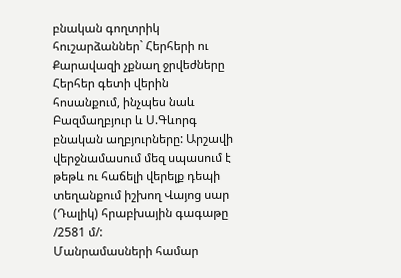բնական գողտրիկ հուշարձաններ` Հերհերի ու Քարավազի չքնաղ ջրվեժները Հերհեր գետի վերին հոսանքում, ինչպես նաև Բազմաղբյուր և Ս.Գևորգ բնական աղբյուրները: Արշավի վերջնամասում մեզ սպասում է թեթև ու հաճելի վերելք դեպի տեղանքում իշխող Վայոց սար (Դալիկ) հրաբխային գագաթը /2581 մ/:
Մանրամասների համար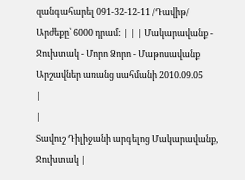զանգահարել 091-32-12-11 /Դավիթ/
Արժեքը՝ 6000 դրամ: | | | Մակարավանք - Ջուխտակ - Մորո Ձորո - Մաթոսավանք Արշավներ առանց սահմանի 2010.09.05
|
|
Տավուշ Դիլիջանի արգելոց Մակարավանք, Ջուխտակ |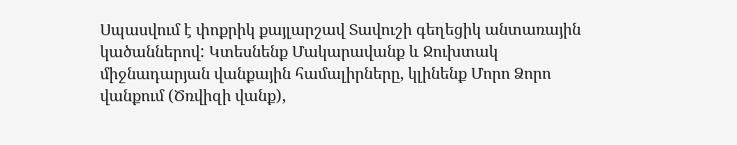Սպասվում է փոքրիկ քայլարշավ Տավուշի գեղեցիկ անտառային կածաններով: Կտեսնենք Մակարավանք և Ջուխտակ միջնադարյան վանքային համալիրները, կլինենք Մորո Ձորո վանքում (Ծռվիզի վանք),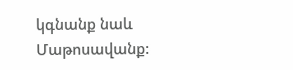կգնանք նաև Մաթոսավանք: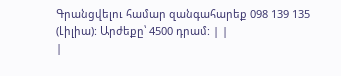Գրանցվելու համար զանգահարեք 098 139 135 (Լիլիա): Արժեքը՝ 4500 դրամ: | |
|